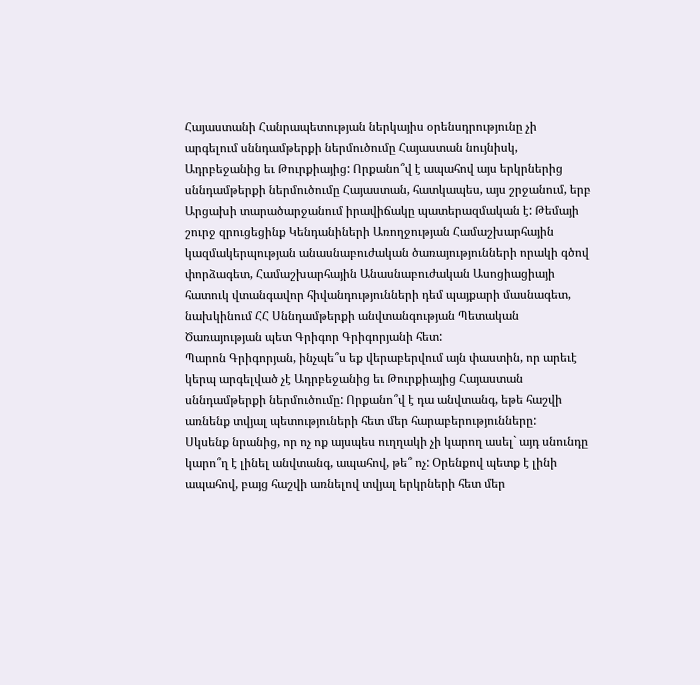Հայաստանի Հանրապետության ներկայիս օրենսդրությունը չի արգելում սննդամթերքի ներմուծումը Հայաստան նույնիսկ, Ադրբեջանից եւ Թուրքիայից: Որքանո՞վ է ապահով այս երկրներից սննդամթերքի ներմուծումը Հայաստան, հատկապես, այս շրջանում, երբ Արցախի տարածարջանում իրավիճակը պատերազմական է: Թեմայի շուրջ զրուցեցինք Կենդանիների Առողջության Համաշխարհային կազմակերպության անասնաբուժական ծառայությունների որակի գծով փորձագետ, Համաշխարհային Անասնաբուժական Ասոցիացիայի հատուկ վտանգավոր հիվանդությունների դեմ պայքարի մասնագետ, նախկինում ՀՀ Սննդամթերքի անվտանգության Պետական Ծառայության պետ Գրիգոր Գրիգորյանի հետ:
Պարոն Գրիգորյան, ինչպե՞ս եք վերաբերվում այն փաստին, որ արեւէ կերպ արգելված չէ Ադրբեջանից եւ Թուրքիայից Հայաստան սննդամթերքի ներմուծումը: Որքանո՞վ է դա անվտանգ, եթե հաշվի առնենք տվյալ պետություների հետ մեր հարաբերությունները:
Սկսենք նրանից, որ ոչ ոք այսպես ուղղակի չի կարող ասել` այդ սնունդը կարո՞ղ է լինել անվտանգ, ապահով, թե՞ ոչ: Օրենքով պետք է լինի ապահով, բայց հաշվի առնելով տվյալ երկրների հետ մեր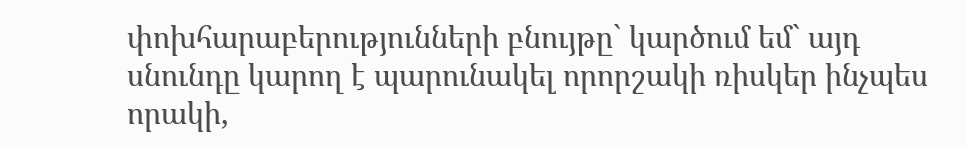փոխհարաբերությունների բնույթը` կարծում եմ` այդ սնունդը կարող է պարունակել որորշակի ռիսկեր ինչպես որակի,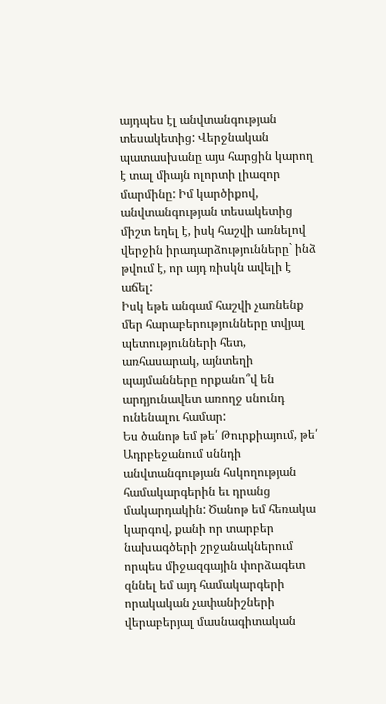այդպես էլ անվտանգության տեսակետից: Վերջնական պատասխանը այս հարցին կարող է տալ միայն ոլորտի լիազոր մարմինը: Իմ կարծիքով, անվտանգության տեսակետից միշտ եղել է, իսկ հաշվի առնելով վերջին իրադարձությունները` ինձ թվում է, որ այդ ռիսկն ավելի է աճել:
Իսկ եթե անգամ հաշվի չառնենք մեր հարաբերությունները տվյալ պետությունների հետ, առհասարակ, այնտեղի պայմանները որքանո՞վ են արդյունավետ առողջ սնունդ ունենալու համար:
Ես ծանոթ եմ թե՛ Թուրքիայում, թե՛ Ադրբեջանում սննդի անվտանգության հսկողության համակարգերին եւ դրանց մակարդակին: Ծանոթ եմ հեռակա կարգով, քանի որ տարբեր նախագծերի շրջանակներում որպես միջազգային փորձագետ զննել եմ այդ համակարգերի որակական չափանիշների վերաբերյալ մասնագիտական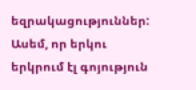եզրակացություններ: Ասեմ, որ երկու երկրում էլ գոյություն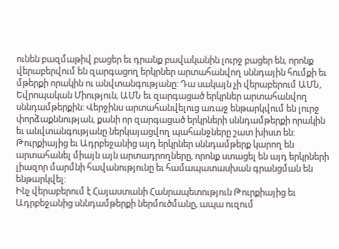ունեն բազմաթիվ բացեր եւ դրանք բավականին լուրջ բացեր են, որոնք վերաբերվում են զարգացող երկրներ արտահանվող սննդային հումքի եւ մթերքի որակին ու անվտանգությանը: Դա սակայն չի վերաբերում ԱՄՆ, Եվրոպական Միություն, ԱՄՆ եւ զարգացած երկրներ արտահանվող սննդամթերքին: Վերջինս արտահանվելուց առաջ ենթարկվում են լուրջ փորձաքննության, քանի որ զարգացած երկրների սննդամթերքի որակին եւ անվտանգությանը ներկայացվող պահանջները շատ խիստ են: Թուրքիայից եւ Ադրբեջանից այդ երկրներ սննդամթերք կարող են արտահանել միայն այն արտադրողները, որոնք ստացել են այդ երկրների լիազոր մարմնի հավանությունը եւ համապատասխան գրանցման են ենթարկվել:
Ինչ վերաբերում է Հայաստանի Հանրապետություն Թուրքիայից եւ Ադրբեջանից սննդամթերքի ներմուծմանը, ապա ուզում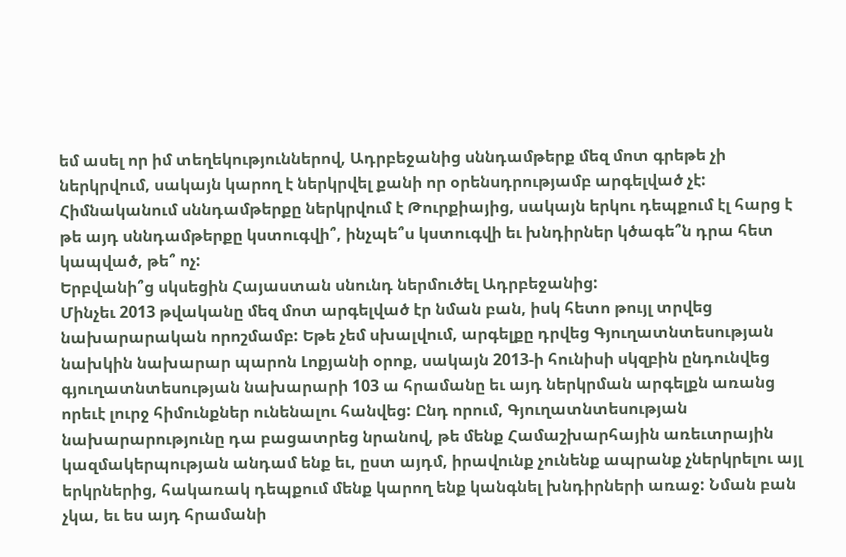եմ ասել որ իմ տեղեկություններով, Ադրբեջանից սննդամթերք մեզ մոտ գրեթե չի ներկրվում, սակայն կարող է ներկրվել քանի որ օրենսդրությամբ արգելված չէ: Հիմնականում սննդամթերքը ներկրվում է Թուրքիայից, սակայն երկու դեպքում էլ հարց է թե այդ սննդամթերքը կստուգվի՞, ինչպե՞ս կստուգվի եւ խնդիրներ կծագե՞ն դրա հետ կապված, թե՞ ոչ:
Երբվանի՞ց սկսեցին Հայաստան սնունդ ներմուծել Ադրբեջանից:
Մինչեւ 2013 թվականը մեզ մոտ արգելված էր նման բան, իսկ հետո թույլ տրվեց նախարարական որոշմամբ: Եթե չեմ սխալվում, արգելքը դրվեց Գյուղատնտեսության նախկին նախարար պարոն Լոքյանի օրոք, սակայն 2013-ի հունիսի սկզբին ընդունվեց գյուղատնտեսության նախարարի 103 ա հրամանը եւ այդ ներկրման արգելքն առանց որեւէ լուրջ հիմունքներ ունենալու հանվեց: Ընդ որում, Գյուղատնտեսության նախարարությունը դա բացատրեց նրանով, թե մենք Համաշխարհային առեւտրային կազմակերպության անդամ ենք եւ, ըստ այդմ, իրավունք չունենք ապրանք չներկրելու այլ երկրներից, հակառակ դեպքում մենք կարող ենք կանգնել խնդիրների առաջ: Նման բան չկա, եւ ես այդ հրամանի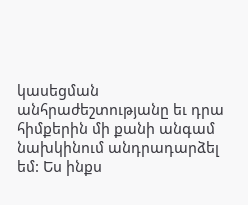կասեցման անհրաժեշտությանը եւ դրա հիմքերին մի քանի անգամ նախկինում անդրադարձել եմ: Ես ինքս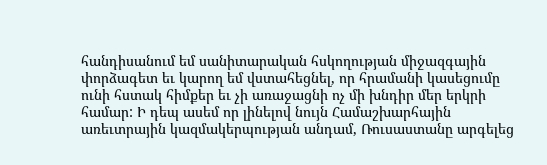հանդիսանում եմ սանիտարական հսկողության միջազգային փորձագետ եւ կարող եմ վստահեցնել, որ հրամանի կասեցումը ունի հստակ հիմքեր եւ չի առաջացնի ոչ մի խնդիր մեր երկրի համար: Ի դեպ ասեմ որ լինելով նույն Համաշխարհային առեւտրային կազմակերպության անդամ, Ռուսաստանը արգելեց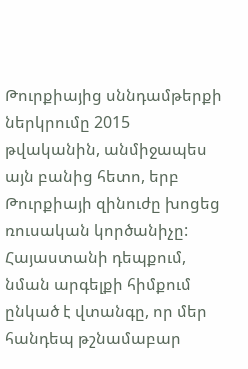Թուրքիայից սննդամթերքի ներկրումը 2015 թվականին, անմիջապես այն բանից հետո, երբ Թուրքիայի զինուժը խոցեց ռուսական կործանիչը:
Հայաստանի դեպքում, նման արգելքի հիմքում ընկած է վտանգը, որ մեր հանդեպ թշնամաբար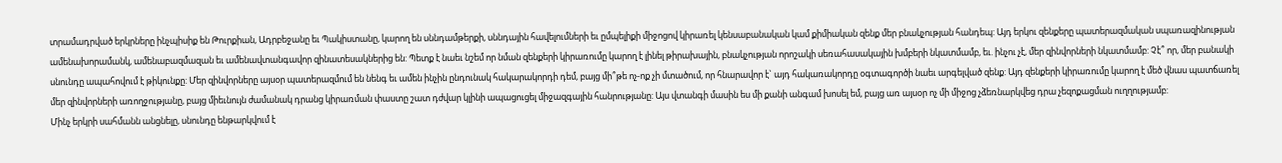տրամադրված երկրները ինչպիսիք են Թուրքիան, Ադրբեջանը եւ Պակիստանը, կարող են սննդամթերքի, սննդային հավելումների եւ ըմպելիքի միջոցով կիրառել կենսաբանական կամ քիմիական զենք մեր բնակչության հանդեպ: Այդ երկու զենքերը պատերազմական սպառազինության ամենախորամանկ, ամենաբազմազան եւ ամենավտանգավոր զինատեսակներից են: Պետք է նաեւ նշեմ որ նման զենքերի կիրառումը կարող է լինել թիրախային, բնակչության որոշակի սեռահասակային խմբերի նկատմամբ, եւ. ինչու չէ, մեր զինվորների նկատմամբ: Չէ՞ որ, մեր բանակի սնունդը ապահովում է թիկունքը: Մեր զինվորները այսօր պատերազմում են նենգ եւ ամեն ինչին ընդունակ հակարակորդի դեմ, բայց մի՞թե ոչ-ոք չի մտածում, որ հնարավոր է` այդ հակառակորդը օգտագործի նաեւ արգելված զենք: Այդ զենքերի կիրառումը կարող է մեծ վնաս պատճառել մեր զինվորների առողջությանը, բայց միեւնույն ժամանակ դրանց կիրառման փաստը շատ դժվար կլինի ապացուցել միջազգային հանրությանը: Այս վտանգի մասին ես մի քանի անգամ խոսել եմ, բայց առ այսօր ոչ մի միջոց չձեռնարկվեց դրա չեզոքացման ուղղությամբ:
Մինչ երկրի սահմանն անցնելը, սնունդը ենթարկվում է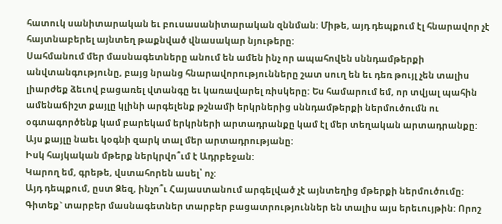հատուկ սանիտարական եւ բուսասանիտարական զննման: Միթե, այդ դեպքում էլ հնարավոր չէ հայտնաբերել այնտեղ թաքնված վնասակար նյութերը:
Սահմանում մեր մասնագետները անում են ամեն ինչ որ ապահովեն սննդամթերքի անվտանգությունը, բայց նրանց հնարավորությունները շատ սուղ են եւ դեռ թույլ չեն տալիս լիարժեք ձեւով բացառել վտանգը եւ կառավարել ռիսկերը: Ես համարում եմ, որ տվյալ պահին ամենաճիշտ քայլը կլինի արգելենք թշնամի երկրներից սննդամթերքի ներմուծումն ու օգտագործենք կամ բարեկամ երկրների արտադրանքը կամ էլ մեր տեղական արտադրանքը: Այս քայլը նաեւ կօգնի զարկ տալ մեր արտադրությանը:
Իսկ հայկական մթերք ներկրվո՞ւմ է Ադրբեջան:
Կարող եմ, գրեթե, վստահորեն ասել՝ ոչ:
Այդ դեպքում, ըստ Ձեզ, ինչո՞ւ Հայաստանում արգելված չէ այնտեղից մթերքի ներմուծումը:
Գիտեք` տարբեր մասնագետներ տարբեր բացատրություններ են տալիս այս երեւույթին: Որոշ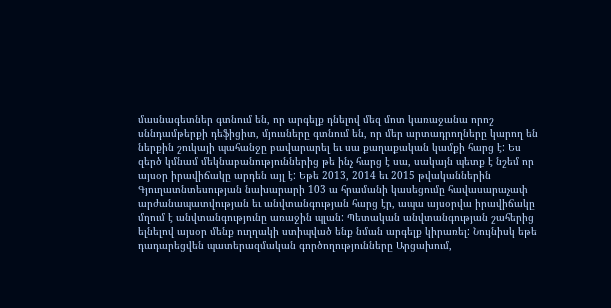մասնագետներ գտնում են, որ արգելք դնելով մեզ մոտ կառաջանա որոշ սննդամթերքի դեֆիցիտ, մյուսները գտնում են, որ մեր արտադրողները կարող են ներքին շուկայի պահանջը բավարարել եւ սա քաղաքական կամքի հարց է: Ես զերծ կմնամ մեկնաբանություններից թե ինչ հարց է սա, սակայն պետք է նշեմ որ այսօր իրավիճակը արդեն այլ է: Եթե 2013, 2014 եւ 2015 թվականներին Գյուղատնտեսության նախարարի 103 ա հրամանի կասեցումը հավասարաչափ արժանապատվության եւ անվտանգության հարց էր, ապա այսօրվա իրավիճակը մղում է անվտանգությունը առաջին պլան: Պետական անվտանգության շահերից ելնելով այսօր մենք ուղղակի ստիպված ենք նման արգելք կիրառել: Նույնիսկ եթե դադարեցվեն պատերազմական գործողությունները Արցախում,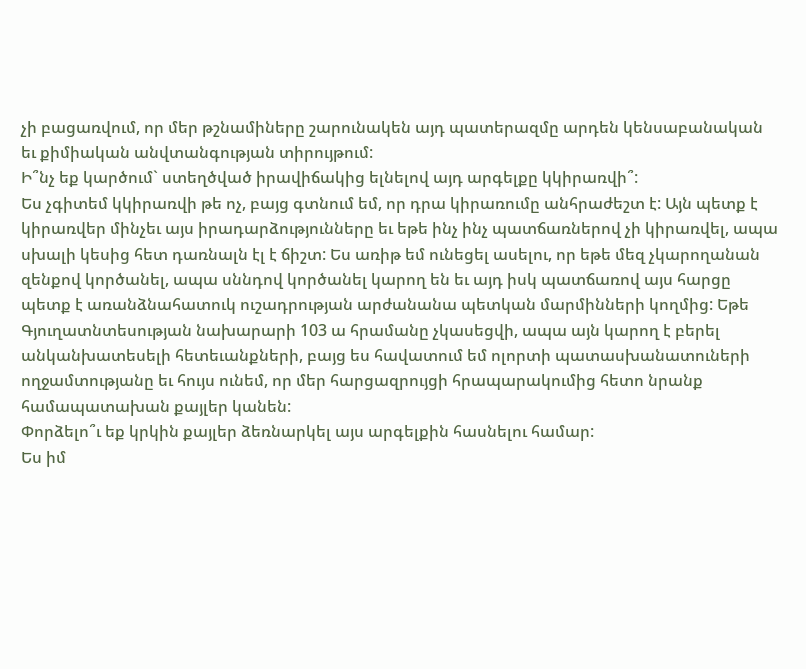չի բացառվում, որ մեր թշնամիները շարունակեն այդ պատերազմը արդեն կենսաբանական եւ քիմիական անվտանգության տիրույթում:
Ի՞նչ եք կարծում` ստեղծված իրավիճակից ելնելով այդ արգելքը կկիրառվի՞:
Ես չգիտեմ կկիրառվի թե ոչ, բայց գտնում եմ, որ դրա կիրառումը անհրաժեշտ է: Այն պետք է կիրառվեր մինչեւ այս իրադարձությունները եւ եթե ինչ ինչ պատճառներով չի կիրառվել, ապա սխալի կեսից հետ դառնալն էլ է ճիշտ: Ես առիթ եմ ունեցել ասելու, որ եթե մեզ չկարողանան զենքով կործանել, ապա սննդով կործանել կարող են եւ այդ իսկ պատճառով այս հարցը պետք է առանձնահատուկ ուշադրության արժանանա պետկան մարմինների կողմից: Եթե Գյուղատնտեսության նախարարի 103 ա հրամանը չկասեցվի, ապա այն կարող է բերել անկանխատեսելի հետեւանքների, բայց ես հավատում եմ ոլորտի պատասխանատուների ողջամտությանը եւ հույս ունեմ, որ մեր հարցազրույցի հրապարակումից հետո նրանք համապատախան քայլեր կանեն:
Փորձելո՞ւ եք կրկին քայլեր ձեռնարկել այս արգելքին հասնելու համար:
Ես իմ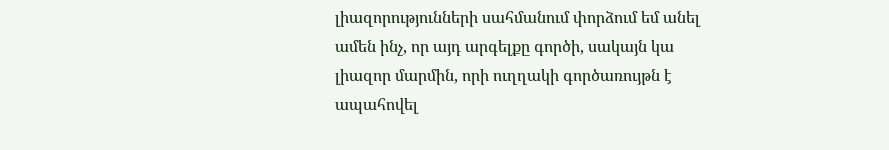լիազորությունների սահմանում փորձում եմ անել ամեն ինչ, որ այդ արգելքը գործի, սակայն կա լիազոր մարմին, որի ուղղակի գործառույթն է ապահովել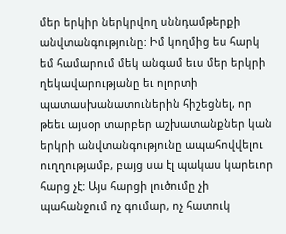մեր երկիր ներկրվող սննդամթերքի անվտանգությունը: Իմ կողմից ես հարկ եմ համարում մեկ անգամ եւս մեր երկրի ղեկավարությանը եւ ոլորտի պատասխանատուներին հիշեցնել, որ թեեւ այսօր տարբեր աշխատանքներ կան երկրի անվտանգությունը ապահովվելու ուղղությամբ, բայց սա էլ պակաս կարեւոր հարց չէ: Այս հարցի լուծումը չի պահանջում ոչ գումար, ոչ հատուկ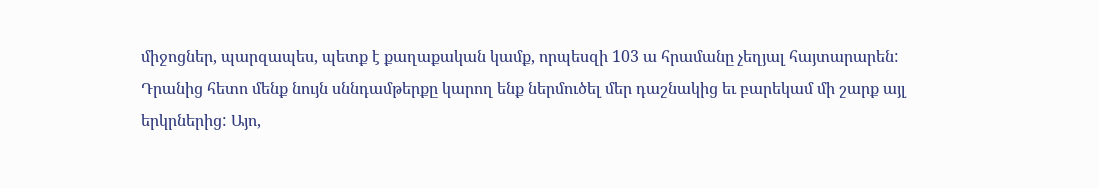միջոցներ, պարզապես, պետք է քաղաքական կամք, որպեսզի 103 ա հրամանը չեղյալ հայտարարեն: Դրանից հետո մենք նույն սննդամթերքը կարող ենք ներմուծել մեր դաշնակից եւ բարեկամ մի շարք այլ երկրներից: Այո,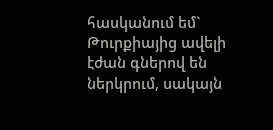հասկանում եմ` Թուրքիայից ավելի էժան գներով են ներկրում, սակայն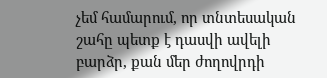չեմ համարում, որ տնտեսական շահը պետք է դասվի ավելի բարձր, քան մեր ժողովրդի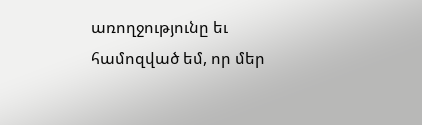առողջությունը եւ համոզված եմ, որ մեր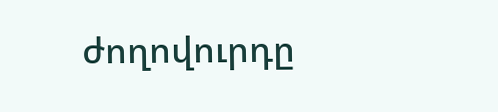ժողովուրդը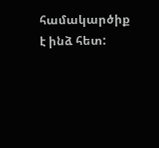համակարծիք է ինձ հետ: